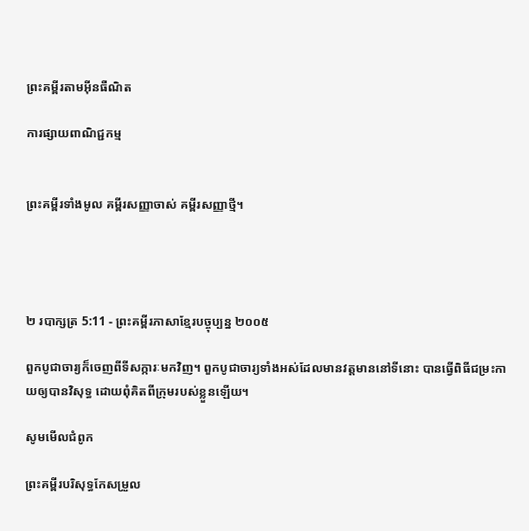ព្រះគម្ពីរតាមអ៊ីនធឺណិត

ការផ្សាយពាណិជ្ជកម្ម


ព្រះគម្ពីរទាំងមូល គម្ពីរសញ្ញាចាស់ គម្ពីរសញ្ញាថ្មី។




២ របា‌ក្សត្រ 5:11 - ព្រះគម្ពីរភាសាខ្មែរបច្ចុប្បន្ន ២០០៥

ពួកបូជា‌ចារ្យក៏ចេញពីទីសក្ការៈមកវិញ។ ពួកបូជា‌ចារ្យទាំងអស់ដែលមានវត្ត‌មាននៅទីនោះ បានធ្វើពិធីជម្រះកាយឲ្យបានវិសុទ្ធ ដោយពុំគិតពីក្រុមរបស់ខ្លួនឡើយ។

សូមមើលជំពូក

ព្រះគម្ពីរបរិសុទ្ធកែសម្រួល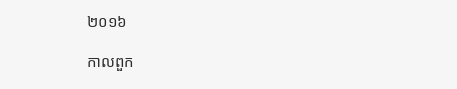២០១៦

កាលពួក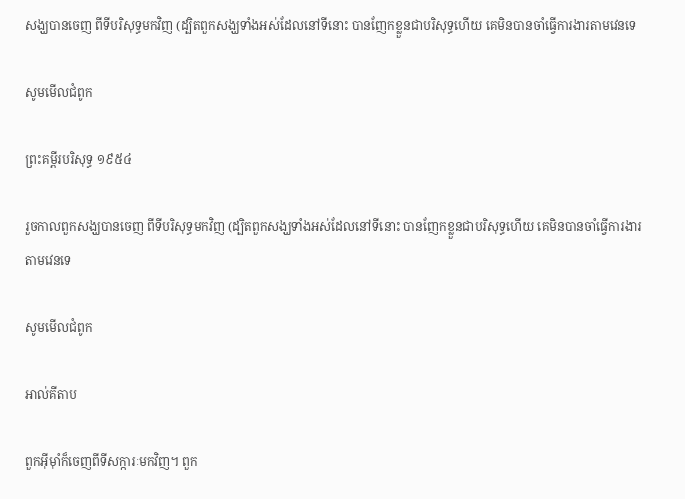សង្ឃបានចេញ ពីទីបរិសុទ្ធមកវិញ (ដ្បិតពួកសង្ឃទាំងអស់ដែលនៅទីនោះ បានញែកខ្លួនជាបរិសុទ្ធហើយ គេមិនបានចាំធ្វើការ‌ងារតាមវេនទេ

សូមមើលជំពូក

ព្រះគម្ពីរបរិសុទ្ធ ១៩៥៤

រួចកាលពួកសង្ឃបានចេញ ពីទីបរិសុទ្ធមកវិញ (ដ្បិតពួកសង្ឃទាំងអស់ដែលនៅទីនោះ បានញែកខ្លួនជាបរិសុទ្ធហើយ គេមិនបានចាំធ្វើការ‌ងារតាមវេនទេ

សូមមើលជំពូក

អាល់គីតាប

ពួកអ៊ីមុាំក៏ចេញពីទី‌សក្ការៈមកវិញ។ ពួក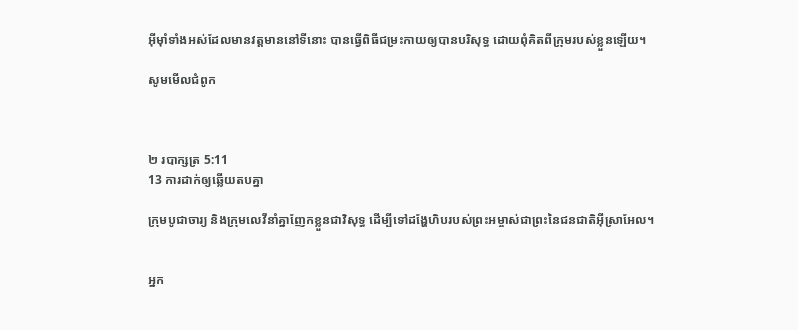អ៊ីមុាំទាំងអស់ដែលមានវត្ត‌មាននៅទីនោះ បានធ្វើពិធីជម្រះកាយឲ្យបានបរិសុទ្ធ ដោយពុំគិតពីក្រុមរបស់ខ្លួនឡើយ។

សូមមើលជំពូក



២ របា‌ក្សត្រ 5:11
13 ការដាក់ឲ្យឆ្លើយតបគ្នា

ក្រុមបូជា‌ចារ្យ និងក្រុមលេវីនាំគ្នាញែកខ្លួនជាវិសុទ្ធ ដើម្បីទៅដង្ហែហិបរបស់ព្រះ‌អម្ចាស់ជាព្រះនៃជន‌ជាតិអ៊ីស្រា‌អែល។


អ្នក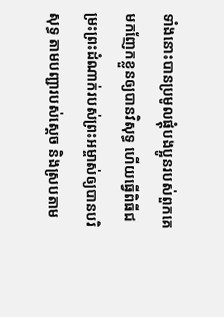ទាំងនោះបានប្រមូលផ្ដុំបងប្អូនរបស់ពួកគេ មកញែកខ្លួនឲ្យបានវិសុទ្ធ ហើយធ្វើពិធីជម្រះព្រះ‌ដំណាក់របស់ព្រះ‌អម្ចាស់ឲ្យបានបរិសុទ្ធ តាមបញ្ជារបស់ស្ដេច និងស្របតាម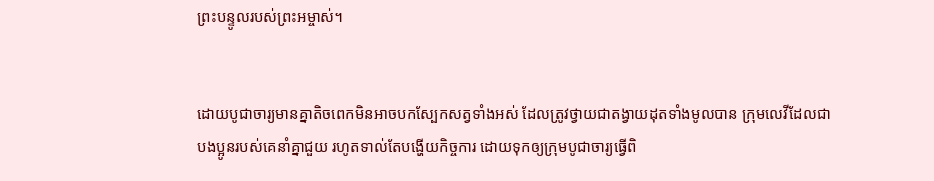ព្រះ‌បន្ទូលរបស់ព្រះ‌អម្ចាស់។


ដោយបូជា‌ចារ្យមានគ្នាតិចពេកមិនអាចបកស្បែកសត្វទាំងអស់ ដែលត្រូវថ្វាយជាតង្វាយដុតទាំងមូលបាន ក្រុមលេវីដែលជាបងប្អូនរបស់គេនាំគ្នាជួយ រហូតទាល់តែបង្ហើយកិច្ចការ ដោយទុកឲ្យក្រុមបូជា‌ចារ្យធ្វើពិ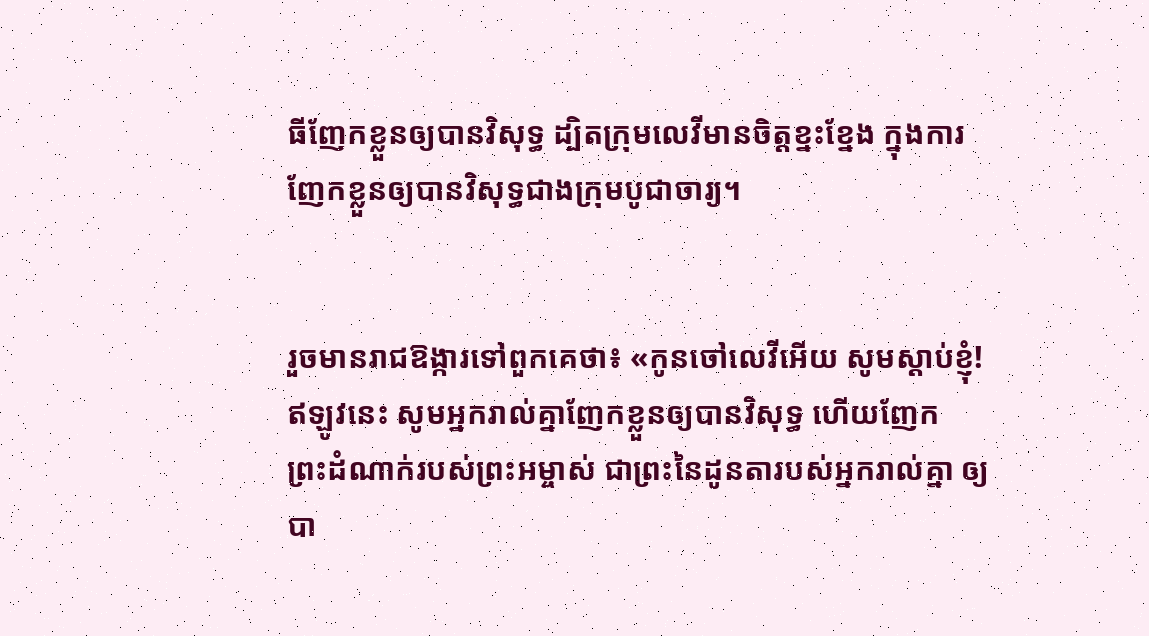ធីញែកខ្លួនឲ្យបានវិសុទ្ធ ដ្បិតក្រុមលេវីមានចិត្តខ្នះ‌ខ្នែង ក្នុងការញែកខ្លួនឲ្យបានវិសុទ្ធជាងក្រុមបូជា‌ចារ្យ។


រួចមានរាជ‌ឱង្ការទៅពួកគេថា៖ «កូនចៅលេវីអើយ សូមស្ដាប់ខ្ញុំ! ឥឡូវនេះ សូមអ្នករាល់គ្នាញែកខ្លួនឲ្យបានវិសុទ្ធ ហើយញែកព្រះ‌ដំណាក់របស់ព្រះ‌អម្ចាស់ ជាព្រះនៃដូនតារបស់អ្នករាល់គ្នា ឲ្យបា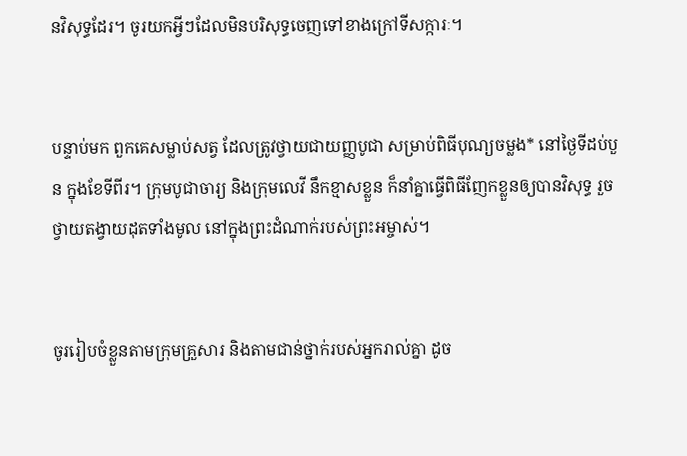នវិសុទ្ធដែរ។ ចូរយកអ្វីៗដែលមិនបរិសុទ្ធចេញទៅខាងក្រៅទីសក្ការៈ។


បន្ទាប់មក ពួកគេសម្លាប់សត្វ ដែលត្រូវថ្វាយជាយញ្ញ‌បូជា សម្រាប់ពិធីបុណ្យចម្លង* នៅថ្ងៃទីដប់‌បួន ក្នុងខែទីពីរ។ ក្រុមបូជា‌ចារ្យ និងក្រុមលេវី នឹកខ្មាសខ្លួន ក៏នាំគ្នាធ្វើពិធីញែកខ្លួនឲ្យបានវិសុទ្ធ រួចថ្វាយតង្វាយដុតទាំងមូល នៅក្នុងព្រះ‌ដំណាក់របស់ព្រះ‌អម្ចាស់។


ចូររៀបចំខ្លួនតាមក្រុមគ្រួសារ និងតាមជាន់ថ្នាក់របស់អ្នករាល់គ្នា ដូច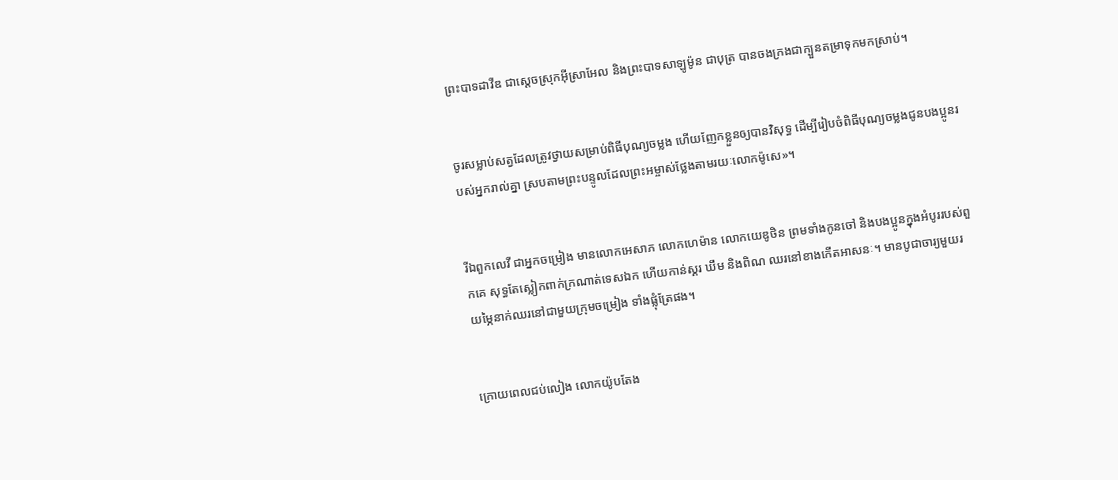ព្រះ‌បាទដាវីឌ ជាស្ដេចស្រុកអ៊ីស្រា‌អែល និងព្រះ‌បាទសាឡូម៉ូន ជាបុត្រ បានចងក្រងជាក្បួនតម្រាទុកមកស្រាប់។


ចូរសម្លាប់សត្វដែលត្រូវថ្វាយសម្រាប់ពិធីបុណ្យចម្លង ហើយញែកខ្លួនឲ្យបានវិសុទ្ធ ដើម្បីរៀបចំពិធីបុណ្យចម្លងជូនបងប្អូនរបស់អ្នករាល់គ្នា ស្របតាមព្រះ‌បន្ទូលដែលព្រះ‌អម្ចាស់ថ្លែងតាមរយៈលោកម៉ូសេ»។


រីឯពួកលេវី ជាអ្នកចម្រៀង មានលោកអេ‌សាភ លោកហេ‌ម៉ាន លោកយេឌូ‌ថិន ព្រមទាំងកូនចៅ និងបងប្អូនក្នុងអំបូររបស់ពួកគេ សុទ្ធតែស្លៀកពាក់ក្រណាត់ទេស‌ឯក ហើយកាន់ស្គរ ឃឹម និងពិណ ឈរនៅខាងកើតអាសនៈ។ មានបូជា‌ចារ្យមួយរយម្ភៃនាក់ឈរនៅជាមួយក្រុមចម្រៀង ទាំងផ្លុំត្រែផង។


ក្រោយពេលជប់‌លៀង លោកយ៉ូបតែង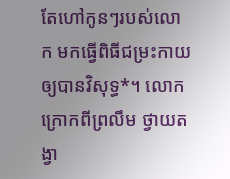តែហៅកូនៗរបស់លោក មកធ្វើពិធីជម្រះកាយឲ្យបានវិសុទ្ធ*។ លោកក្រោកពីព្រលឹម ថ្វាយតង្វា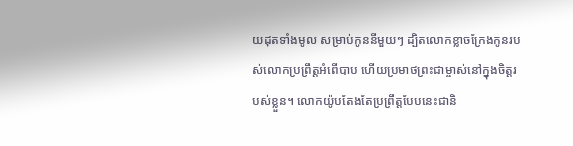យដុតទាំងមូល សម្រាប់កូននីមួយៗ ដ្បិតលោកខ្លាចក្រែងកូនរបស់លោកប្រព្រឹត្តអំពើបាប ហើយប្រមាថព្រះ‌ជាម្ចាស់នៅក្នុងចិត្តរបស់ខ្លួន។ លោកយ៉ូបតែងតែប្រព្រឹត្តបែបនេះជានិ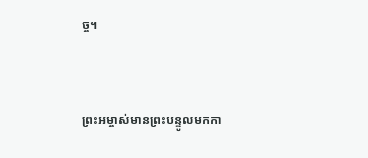ច្ច។


ព្រះ‌អម្ចាស់មានព្រះ‌បន្ទូលមកកា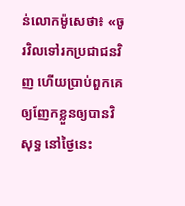ន់លោកម៉ូសេថា៖ «ចូរវិលទៅរកប្រជា‌ជនវិញ ហើយប្រាប់ពួកគេឲ្យញែកខ្លួនឲ្យបានវិសុទ្ធ នៅថ្ងៃនេះ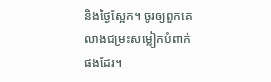និងថ្ងៃស្អែក។ ចូរឲ្យពួកគេលាងជម្រះសម្លៀក‌បំពាក់ផងដែរ។